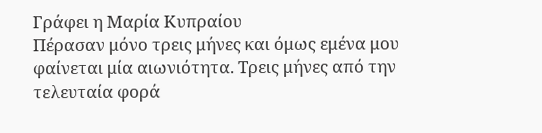Γράφει η Μαρία Κυπραίου
Πέρασαν μόνο τρεις μήνες και όμως εμένα μου φαίνεται μία αιωνιότητα. Τρεις μήνες από την τελευταία φορά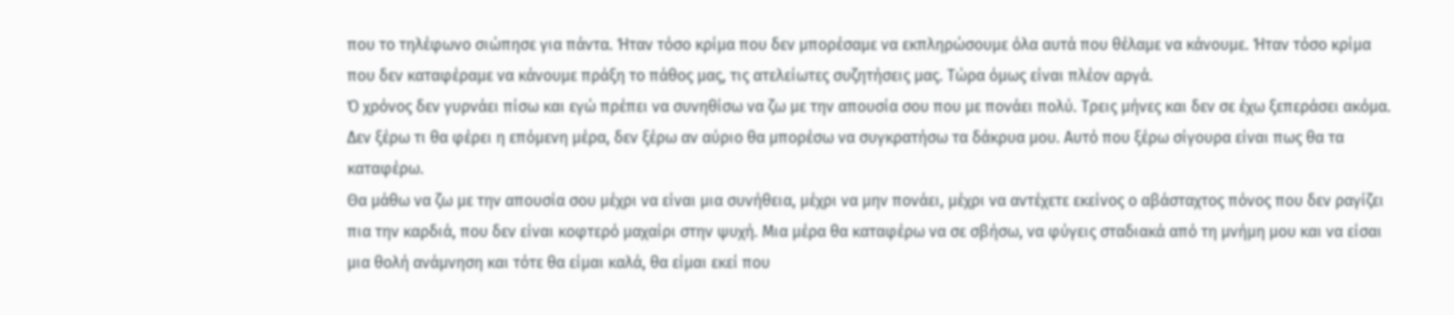που το τηλέφωνο σιώπησε για πάντα. Ήταν τόσο κρίμα που δεν μπορέσαμε να εκπληρώσουμε όλα αυτά που θέλαμε να κάνουμε. Ήταν τόσο κρίμα που δεν καταφέραμε να κάνουμε πράξη το πάθος μας, τις ατελείωτες συζητήσεις μας. Τώρα όμως είναι πλέον αργά.
Ό χρόνος δεν γυρνάει πίσω και εγώ πρέπει να συνηθίσω να ζω με την απουσία σου που με πονάει πολύ. Τρεις μήνες και δεν σε έχω ξεπεράσει ακόμα. Δεν ξέρω τι θα φέρει η επόμενη μέρα, δεν ξέρω αν αύριο θα μπορέσω να συγκρατήσω τα δάκρυα μου. Αυτό που ξέρω σίγουρα είναι πως θα τα καταφέρω.
Θα μάθω να ζω με την απουσία σου μέχρι να είναι μια συνήθεια, μέχρι να μην πονάει, μέχρι να αντέχετε εκείνος ο αβάσταχτος πόνος που δεν ραγίζει πια την καρδιά, που δεν είναι κοφτερό μαχαίρι στην ψυχή. Μια μέρα θα καταφέρω να σε σβήσω, να φύγεις σταδιακά από τη μνήμη μου και να είσαι μια θολή ανάμνηση και τότε θα είμαι καλά, θα είμαι εκεί που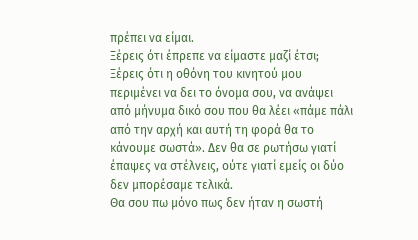πρέπει να είμαι.
Ξέρεις ότι έπρεπε να είμαστε μαζί έτσι; Ξέρεις ότι η οθόνη του κινητού μου περιμένει να δει το όνομα σου, να ανάψει από μήνυμα δικό σου που θα λέει «πάμε πάλι από την αρχή και αυτή τη φορά θα το κάνουμε σωστά». Δεν θα σε ρωτήσω γιατί έπαψες να στέλνεις, ούτε γιατί εμείς οι δύο δεν μπορέσαμε τελικά.
Θα σου πω μόνο πως δεν ήταν η σωστή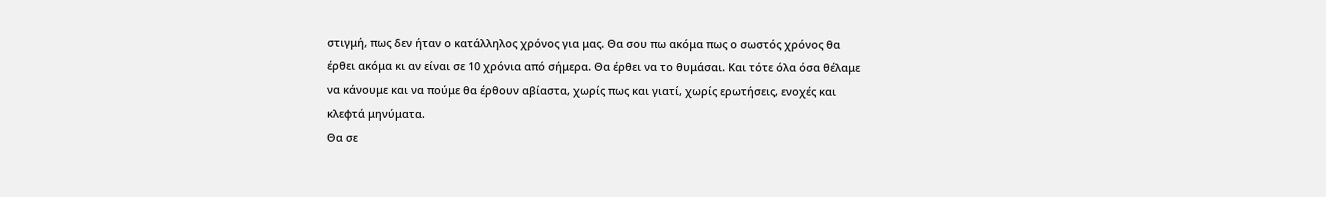στιγμή, πως δεν ήταν ο κατάλληλος χρόνος για μας. Θα σου πω ακόμα πως ο σωστός χρόνος θα έρθει ακόμα κι αν είναι σε 10 χρόνια από σήμερα. Θα έρθει να το θυμάσαι. Και τότε όλα όσα θέλαμε να κάνουμε και να πούμε θα έρθουν αβίαστα, χωρίς πως και γιατί, χωρίς ερωτήσεις, ενοχές και κλεφτά μηνύματα.
Θα σε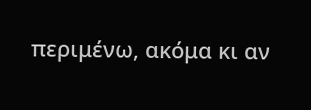περιμένω, ακόμα κι αν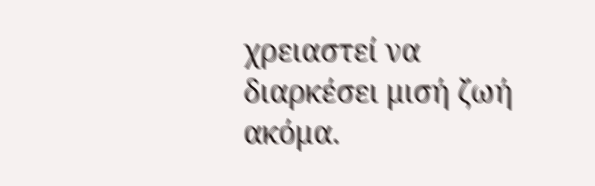χρειαστεί να διαρκέσει μισή ζωή ακόμα.